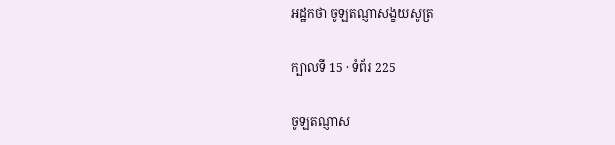អដ្ឋកថា ចូឡតណ្ញាសង្ខយសូត្រ

ក្បាលទី 15 · ទំព័រ 225

ចូឡតណ្ញាស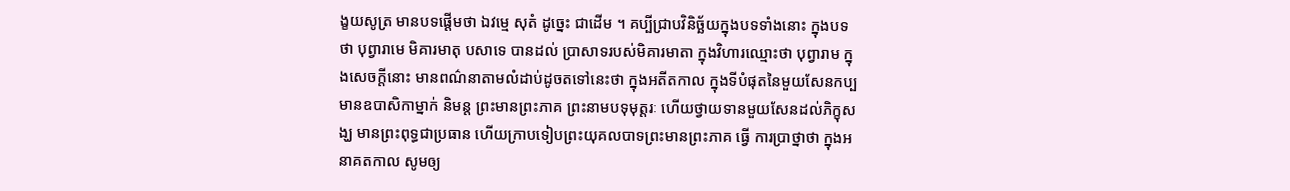ង្ខយសូត្រ មានបទផ្តើមថា ឯវម្មេ សុតំ ដូច្នេះ ជាដើម ។ គប្បីជ្រាបវិនិច្ឆ័យក្នុងបទទាំងនោះ ក្នុងបទថា បុព្វារាមេ មិគារមាតុ បសាទេ បានដល់ ប្រាសាទរបស់មិគារមាតា ក្នុងវិហារឈ្មោះថា បុព្វារាម ក្នុងសេចក្តីនោះ មានពណ៌នាតាមលំដាប់ដូចតទៅនេះថា ក្នុងអតីតកាល ក្នុងទីបំផុតនៃមួយសែនកប្ប មានឧបាសិកាម្នាក់ និមន្ត ព្រះមានព្រះភាគ ព្រះនាមបទុមុត្តរៈ ហើយថ្វាយទានមួយសែនដល់ភិក្ខុសង្ឃ មានព្រះពុទ្ធជាប្រធាន ហើយក្រាបទៀបព្រះយុគលបាទព្រះមានព្រះភាគ ធ្វើ ការប្រាថ្នាថា ក្នុងអនាគតកាល សូមឲ្យ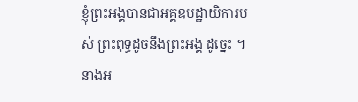ខ្ញុំព្រះអង្គបានជាអគ្គឧបដ្ឋាយិការបស់ ព្រះពុទ្ធដូចនឹងព្រះអង្គ ដូច្នេះ ។ នាងអ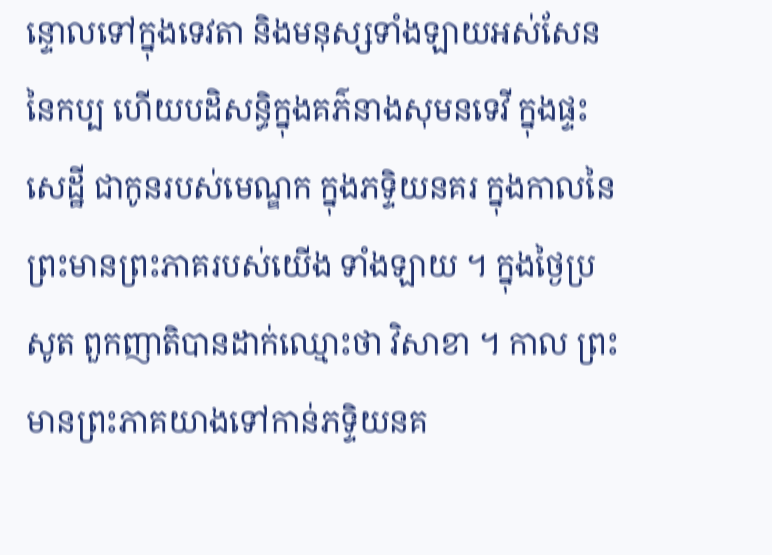ន្ទោលទៅក្នុងទេវតា និងមនុស្សទាំងឡាយអស់សែននៃកប្ប ហើយបដិសន្ធិក្នុងគភ៌នាងសុមនទេវី ក្នុងផ្ទះសេដ្ឋី ជាកូនរបស់មេណ្ឌក ក្នុងភទ្ទិយនគរ ក្នុងកាលនៃព្រះមានព្រះភាគរបស់យើង ទាំងឡាយ ។ ក្នុងថ្ងៃប្រសូត ពួកញាតិបានដាក់ឈ្មោះថា វិសាខា ។ កាល ព្រះមានព្រះភាគយាងទៅកាន់ភទ្ទិយនគ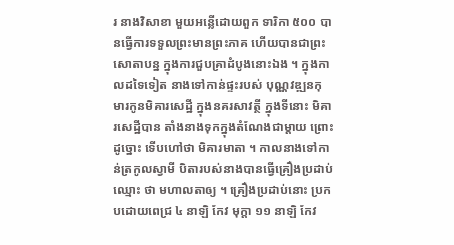រ នាងវិសាខា មួយអន្លើដោយពួក ទារិកា ៥០០ បានធ្វើការទទួលព្រះមានព្រះភាគ ហើយបានជាព្រះសោតាបន្ន ក្នុងការជួបគ្រាដំបូងនោះឯង ។ ក្នុងកាលដទៃទៀត នាងទៅកាន់ផ្ទះរបស់ បុណ្ណវឌ្ឍនកុមារកូនមិគារសេដ្ឋី ក្នុងនគរសាវត្ថី ក្នុងទីនោះ មិគារសេដ្ឋីបាន តាំងនាងទុកក្នុងតំណែងជាម្តាយ ព្រោះដូច្នោះ ទើបហៅថា មិគារមាតា ។ កាលនាងទៅកាន់ត្រកូលស្វាមី បិតារបស់នាងបានធ្វើគ្រឿងប្រដាប់ ឈ្មោះ ថា មហាលតាឲ្យ ។ គ្រឿងប្រដាប់នោះ ប្រកបដោយពេជ្រ ៤ នាឡិ កែវ មុក្តា ១១ នាឡិ កែវ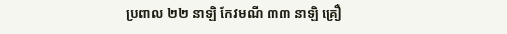ប្រពាល ២២ នាឡិ កែវមណី ៣៣ នាឡិ គ្រឿ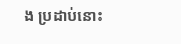ង ប្រដាប់នោះ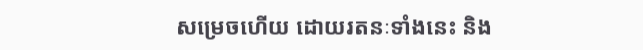សម្រេចហើយ ដោយរតនៈទាំងនេះ និង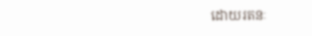ដោយរតនៈ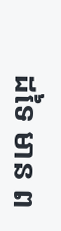ដទៃ មាន ព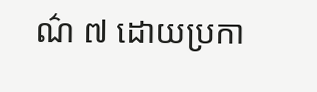ណ៌ ៧ ដោយប្រកា